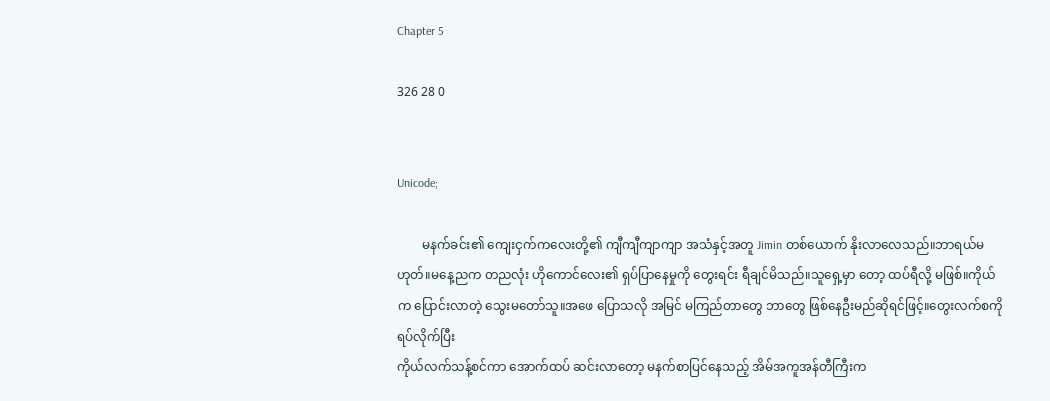Chapter 5

326 28 0


Unicode;

        မနက်ခင်း၏ ကျေးငှက်ကလေးတို့၏ ကျီကျီကျာကျာ အသံနှင့်အတူ Jimin တစ်ယောက် နိုးလာလေသည်။ဘာရယ်မဟုတ်။မနေ့ညက တညလုံး ဟိုကောင်လေး၏ ရှပ်ပြာနေမှုကို တွေးရင်း ရီချင်မိသည်။သူရှေ့မှာ တော့ ထပ်ရီလို့ မဖြစ်။ကိုယ်က ပြောင်းလာတဲ့ သွေးမတော်သူ။အဖေ ပြောသလို အမြင် မကြည်တာတွေ ဘာတွေ ဖြစ်နေဦးမည်ဆိုရင်ဖြင့်။တွေးလက်စကို ရပ်လိုက်ပြီး
ကိုယ်လက်သန့်စင်ကာ အောက်ထပ် ဆင်းလာတော့ မနက်စာပြင်နေသည့် အိမ်အကူအန်တီကြီးက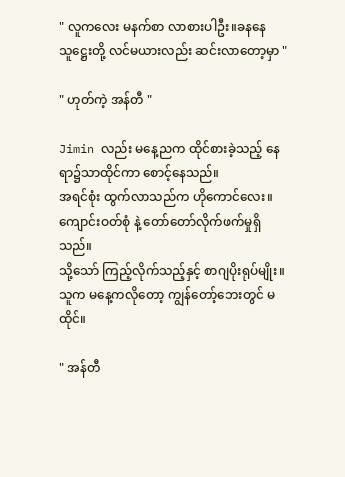" လူကလေး မနက်စာ လာစားပါဦး။ခနနေ သူဋ္ဌေးတို့ လင်မယားလည်း ဆင်းလာတော့မှာ "

" ဟုတ်ကဲ့ အန်တီ "

Jimin လည်း မနေ့ညက ထိုင်စားခဲ့သည့် နေရာ၌သာထိုင်ကာ စောင့်နေသည်။
အရင်စုံး ထွက်လာသည်က ဟိုကောင်လေး။ကျောင်းဝတ်စုံ နဲ့ တော်တော်လိုက်ဖက်မှုရှိသည်။
သို့သော် ကြည့်လိုက်သည့်နှင့် စာဂျပိုးရုပ်မျိုး။သူက မနေ့ကလိုတော့ ကျွန်တော့်ဘေးတွင် မထိုင်။

" အန်တီ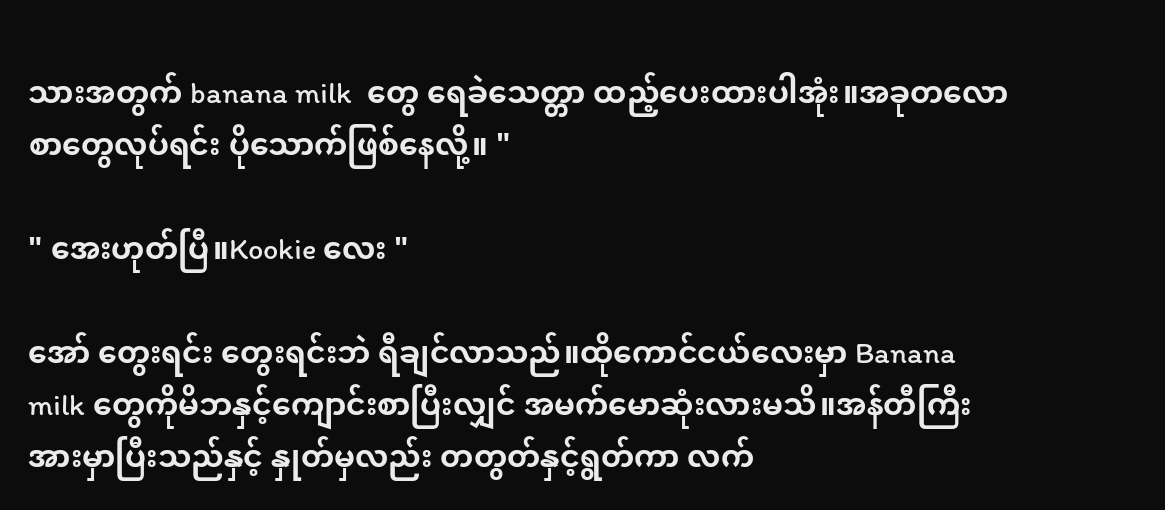သားအတွက် banana milk  တွေ ရေခဲသေတ္တာ ထည့်ပေးထားပါအုံး။အခုတလော
စာတွေလုပ်ရင်း ပိုသောက်ဖြစ်နေလို့။ "

" အေးဟုတ်ပြီ။Kookie လေး "

အော် တွေးရင်း တွေးရင်းဘဲ ရီချင်လာသည်။ထိုကောင်ငယ်လေးမှာ Banana milk တွေကိုမိဘနှင့်ကျောင်းစာပြီးလျှင် အမက်မောဆုံးလားမသိ။အန်တီကြီးအားမှာပြီးသည်နှင့် နှုတ်မှလည်း တတွတ်နှင့်ရွတ်ကာ လက်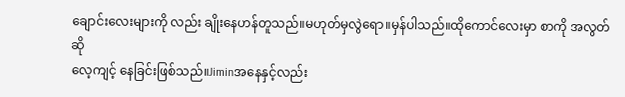ချောင်းလေးများကို လည်း ချိုးနေဟန်တူသည်။မဟုတ်မှလွဲရော။မှန်ပါသည်။ထိုကောင်လေးမှာ စာကို အလွတ်ဆို
လေ့ကျင့် နေခြင်းဖြစ်သည်။Jiminအနေနှင့်လည်း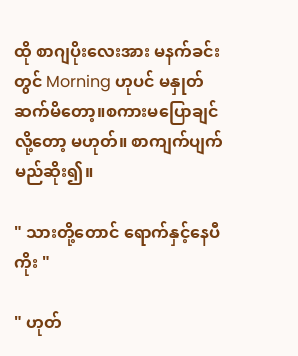ထို စာဂျပိုးလေးအား မနက်ခင်းတွင် Morning ဟုပင် မနှုတ်ဆက်မိတော့။စကားမပြောချင်လို့တော့ မဟုတ်။ စာကျက်ပျက်မည်ဆိုး၍။

" သားတို့တောင် ရောက်နှင့်နေပီကိုး "

" ဟုတ်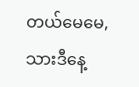တယ်မေမေ, သားဒီနေ့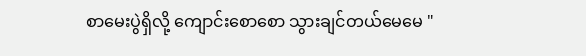စာမေးပွဲရှိလို့ ကျောင်းစောစော သွားချင်တယ်မေမေ "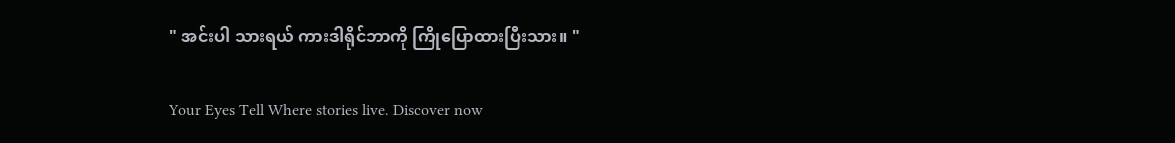" အင်းပါ သားရယ် ကားဒါရိုင်ဘာကို ကြိုပြောထားပြီးသား။ "

Your Eyes Tell Where stories live. Discover now